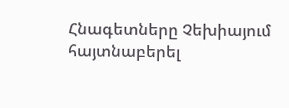Հնագետները Չեխիայում հայտնաբերել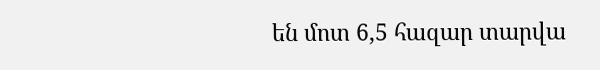են մոտ 6,5 հազար տարվա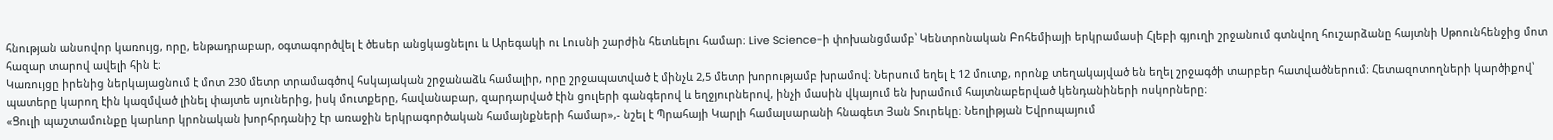հնության անսովոր կառույց, որը, ենթադրաբար, օգտագործվել է ծեսեր անցկացնելու և Արեգակի ու Լուսնի շարժին հետևելու համար։ Live Science-ի փոխանցմամբ՝ Կենտրոնական Բոհեմիայի երկրամասի Հլեբի գյուղի շրջանում գտնվող հուշարձանը հայտնի Սթոունհենջից մոտ հազար տարով ավելի հին է։
Կառույցը իրենից ներկայացնում է մոտ 230 մետր տրամագծով հսկայական շրջանաձև համալիր, որը շրջապատված է մինչև 2,5 մետր խորությամբ խրամով։ Ներսում եղել է 12 մուտք, որոնք տեղակայված են եղել շրջագծի տարբեր հատվածներում։ Հետազոտողների կարծիքով՝ պատերը կարող էին կազմված լինել փայտե սյուներից, իսկ մուտքերը, հավանաբար, զարդարված էին ցուլերի գանգերով և եղջյուրներով, ինչի մասին վկայում են խրամում հայտնաբերված կենդանիների ոսկորները։
«Ցուլի պաշտամունքը կարևոր կրոնական խորհրդանիշ էր առաջին երկրագործական համայնքների համար»,- նշել է Պրահայի Կարլի համալսարանի հնագետ Յան Տուրեկը։ Նեոլիթյան Եվրոպայում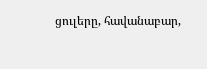ցուլերը, հավանաբար,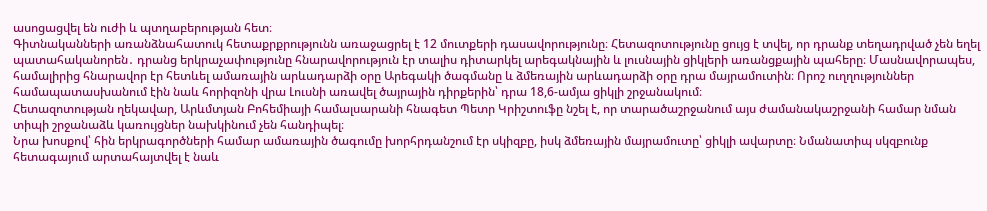ասոցացվել են ուժի և պտղաբերության հետ։
Գիտնականների առանձնահատուկ հետաքրքրությունն առաջացրել է 12 մուտքերի դասավորությունը։ Հետազոտությունը ցույց է տվել, որ դրանք տեղադրված չեն եղել պատահականորեն․ դրանց երկրաչափությունը հնարավորություն էր տալիս դիտարկել արեգակնային և լուսնային ցիկլերի առանցքային պահերը։ Մասնավորապես, համալիրից հնարավոր էր հետևել ամառային արևադարձի օրը Արեգակի ծագմանը և ձմեռային արևադարձի օրը դրա մայրամուտին։ Որոշ ուղղություններ համապատասխանում էին նաև հորիզոնի վրա Լուսնի առավել ծայրային դիրքերին՝ դրա 18,6-ամյա ցիկլի շրջանակում։
Հետազոտության ղեկավար, Արևմտյան Բոհեմիայի համալսարանի հնագետ Պետր Կրիշտուֆը նշել է, որ տարածաշրջանում այս ժամանակաշրջանի համար նման տիպի շրջանաձև կառույցներ նախկինում չեն հանդիպել։
Նրա խոսքով՝ հին երկրագործների համար ամառային ծագումը խորհրդանշում էր սկիզբը, իսկ ձմեռային մայրամուտը՝ ցիկլի ավարտը։ Նմանատիպ սկզբունք հետագայում արտահայտվել է նաև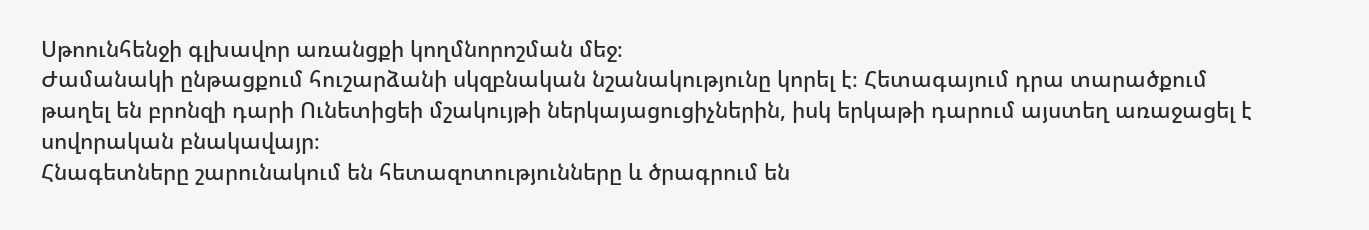Սթոունհենջի գլխավոր առանցքի կողմնորոշման մեջ։
Ժամանակի ընթացքում հուշարձանի սկզբնական նշանակությունը կորել է։ Հետագայում դրա տարածքում թաղել են բրոնզի դարի Ունետիցեի մշակույթի ներկայացուցիչներին, իսկ երկաթի դարում այստեղ առաջացել է սովորական բնակավայր։
Հնագետները շարունակում են հետազոտությունները և ծրագրում են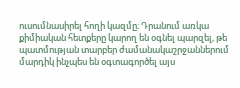ուսումնասիրել հողի կազմը։ Դրանում առկա քիմիական հետքերը կարող են օգնել պարզել, թե պատմության տարբեր ժամանակաշրջաններում մարդիկ ինչպես են օգտագործել այս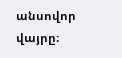անսովոր վայրը։